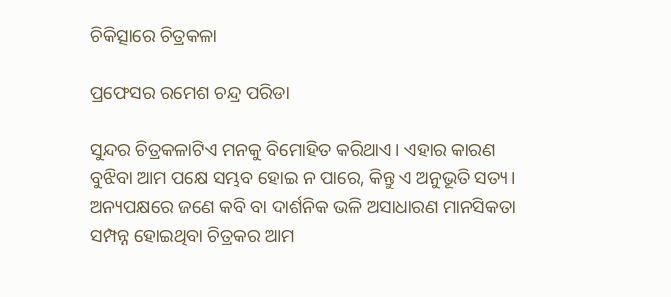ଚିକିତ୍ସାରେ ଚିତ୍ରକଳା

ପ୍ରଫେସର ରମେଶ ଚନ୍ଦ୍ର ପରିଡା

ସୁନ୍ଦର ଚିତ୍ରକଳାଟିଏ ମନକୁ ବିମୋହିତ କରିଥାଏ। ଏହାର କାରଣ ବୁଝିବା ଆମ ପକ୍ଷେ ସମ୍ଭବ ହୋଇ ନ ପାରେ, କିନ୍ତୁ ଏ ଅନୁଭୂତି ସତ୍ୟ। ଅନ୍ୟପକ୍ଷରେ ଜଣେ କବି ବା ଦାର୍ଶନିକ ଭଳି ଅସାଧାରଣ ମାନସିକତା ସମ୍ପନ୍ନ ହୋଇଥିବା ଚିତ୍ରକର ଆମ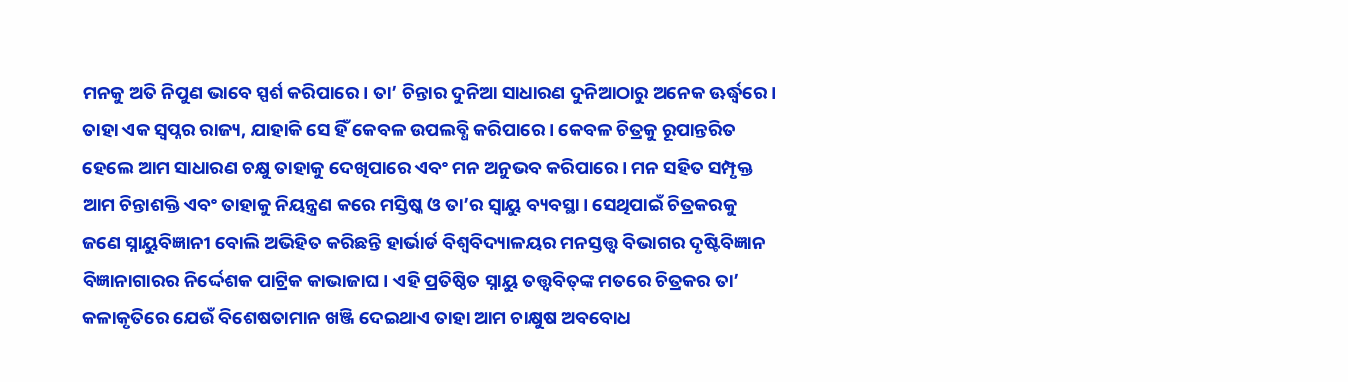ମନକୁ ଅତି ନିପୁଣ ଭାବେ ସ୍ପର୍ଶ କରିପାରେ। ତା’ ଚିନ୍ତାର ଦୁନିଆ ସାଧାରଣ ଦୁନିଆଠାରୁ ଅନେକ ଊର୍ଦ୍ଧ୍ୱରେ। ତାହା ଏକ ସ୍ବପ୍ନର ରାଜ୍ୟ, ଯାହାକି ସେ ହିଁ କେବଳ ଉପଲବ୍ଧି କରିପାରେ। କେବଳ ଚିତ୍ରକୁ ରୂପାନ୍ତରିତ ହେଲେ ଆମ ସାଧାରଣ ଚକ୍ଷୁ ତାହାକୁ ଦେଖିପାରେ ଏବଂ ମନ ଅନୁଭବ କରିପାରେ। ମନ ସହିତ ସମ୍ପୃକ୍ତ ଆମ ଚିନ୍ତାଶକ୍ତି ଏବଂ ତାହାକୁ ନିୟନ୍ତ୍ରଣ କରେ ମସ୍ତିଷ୍କ ଓ ତା’ର ସ୍ବାୟୁ ବ୍ୟବସ୍ଥା। ସେଥିପାଇଁ ଚିତ୍ରକରକୁ ଜଣେ ସ୍ନାୟୁବିଜ୍ଞାନୀ ବୋଲି ଅଭିହିତ କରିଛନ୍ତି ହାର୍ଭାର୍ଡ ବିଶ୍ୱବିଦ୍ୟାଳୟର ମନସ୍ତତ୍ତ୍ୱ ବିଭାଗର ଦୃଷ୍ଟିବିଜ୍ଞାନ ବିଜ୍ଞାନାଗାରର ନିର୍ଦ୍ଦେଶକ ପାଟ୍ରିକ କାଭାଜାଘ। ଏହି ପ୍ରତିଷ୍ଠିତ ସ୍ନାୟୁ ତତ୍ତ୍ୱବିତ୍‌ଙ୍କ ମତରେ ଚିତ୍ରକର ତା’ କଳାକୃତିରେ ଯେଉଁ ବିଶେଷତାମାନ ଖଞ୍ଜି ଦେଇଥାଏ ତାହା ଆମ ଚାକ୍ଷୁଷ ଅବବୋଧ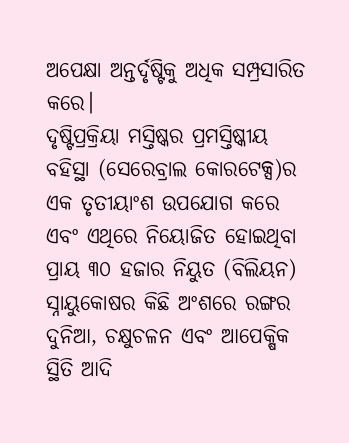ଅପେକ୍ଷା ଅନ୍ତର୍ଦୃଷ୍ଟିକୁ ଅଧିକ ସମ୍ପ୍ରସାରିତ କରେ।
ଦୃଷ୍ଟିପ୍ରକ୍ରିୟା ମସ୍ତିଷ୍କର ପ୍ରମସ୍ତିଷ୍କୀୟ ବହିସ୍ଥା (ସେରେବ୍ରାଲ କୋରଟେକ୍ସ)ର ଏକ ତୃତୀୟାଂଶ ଉପଯୋଗ କରେ ଏବଂ ଏଥିରେ ନିୟୋଜିତ ହୋଇଥିବା ପ୍ରାୟ ୩୦ ହଜାର ନିୟୁତ (ବିଲିୟନ) ସ୍ନାୟୁକୋଷର କିଛି ଅଂଶରେ ରଙ୍ଗର ଦୁନିଆ, ଚକ୍ଷୁଚଳନ ଏବଂ ଆପେକ୍ଷିକ ସ୍ଥିତି ଆଦି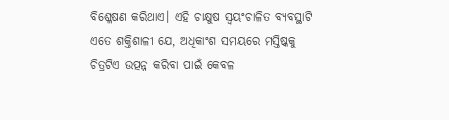ବିଶ୍ଳେଷଣ କରିଥାଏ। ଏହି ଚାକ୍ଷୁଷ ସ୍ବୟଂଚାଳିତ ବ୍ୟବସ୍ଥାଟି ଏତେ ଶକ୍ତିଶାଳୀ ଯେ, ଅଧିକାଂଶ ସମୟରେ ମସ୍ତିଷ୍କକୁ ଚିତ୍ରଟିଏ ଉତ୍ପନ୍ନ କରିବା ପାଇଁ କେବଳ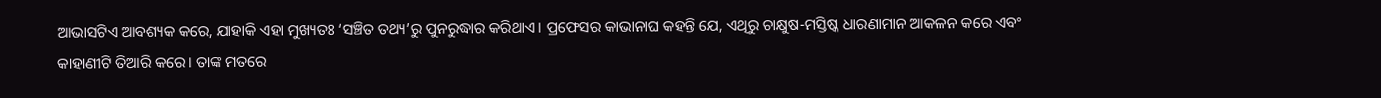ଆଭାସଟିଏ ଆବଶ୍ୟକ କରେ, ଯାହାକି ଏହା ମୁଖ୍ୟତଃ ‘ସଞ୍ଚିତ ତଥ୍ୟ’ରୁ ପୁନରୁଦ୍ଧାର କରିଥାଏ। ପ୍ରଫେସର କାଭାନାଘ କହନ୍ତି ଯେ, ଏଥିରୁ ଚାକ୍ଷୁଷ-ମସ୍ତିଷ୍କ ଧାରଣାମାନ ଆକଳନ କରେ ଏବଂ କାହାଣୀଟି ତିଆରି କରେ। ତାଙ୍କ ମତରେ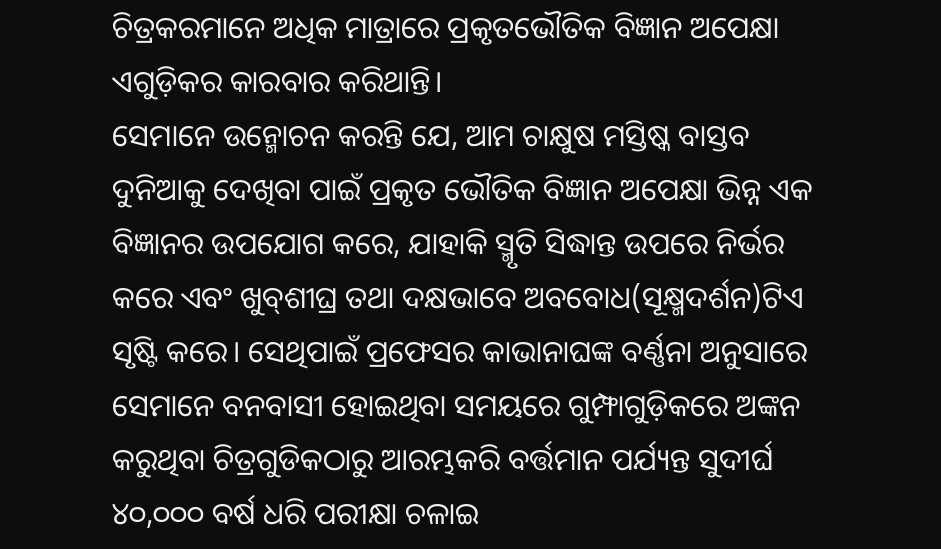ଚିତ୍ରକରମାନେ ଅଧିକ ମାତ୍ରାରେ ପ୍ରକୃତଭୌତିକ ବିଜ୍ଞାନ ଅପେକ୍ଷା ଏଗୁଡ଼ିକର କାରବାର କରିଥାନ୍ତି।
ସେମାନେ ଉନ୍ମୋଚନ କରନ୍ତି ଯେ, ଆମ ଚାକ୍ଷୁଷ ମସ୍ତିଷ୍କ ବାସ୍ତବ ଦୁନିଆକୁ ଦେଖିବା ପାଇଁ ପ୍ରକୃତ ଭୌତିକ ବିଜ୍ଞାନ ଅପେକ୍ଷା ଭିନ୍ନ ଏକ ବିଜ୍ଞାନର ଉପଯୋଗ କରେ, ଯାହାକି ସ୍ମୃତି ସିଦ୍ଧାନ୍ତ ଉପରେ ନିର୍ଭର କରେ ଏବଂ ଖୁବ୍‌ଶୀଘ୍ର ତଥା ଦକ୍ଷଭାବେ ଅବବୋଧ(ସୂକ୍ଷ୍ମଦର୍ଶନ)ଟିଏ ସୃଷ୍ଟି କରେ। ସେଥିପାଇଁ ପ୍ରଫେସର କାଭାନାଘଙ୍କ ବର୍ଣ୍ଣନା ଅନୁସାରେ ସେମାନେ ବନବାସୀ ହୋଇଥିବା ସମୟରେ ଗୁମ୍ଫାଗୁଡ଼ିକରେ ଅଙ୍କନ କରୁଥିବା ଚିତ୍ରଗୁଡିକଠାରୁ ଆରମ୍ଭକରି ବର୍ତ୍ତମାନ ପର୍ଯ୍ୟନ୍ତ ସୁଦୀର୍ଘ ୪୦,୦୦୦ ବର୍ଷ ଧରି ପରୀକ୍ଷା ଚଳାଇ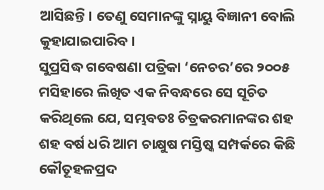ଆସିଛନ୍ତି। ତେଣୁ ସେମାନଙ୍କୁ ସ୍ନାୟୁ ବିଜ୍ଞାନୀ ବୋଲି କୁହାଯାଇପାରିବ।
ସୁପ୍ରସିଦ୍ଧ ଗବେଷଣା ପତ୍ରିକା ‘ନେଚର’ରେ ୨୦୦୫ ମସିହାରେ ଲିଖିତ ଏକ ନିବନ୍ଧରେ ସେ ସୂଚିତ କରିଥିଲେ ଯେ, ସମ୍ଭବତଃ ଚିତ୍ରକରମାନଙ୍କର ଶହ ଶହ ବର୍ଷ ଧରି ଆମ ଚାକ୍ଷୁଷ ମସ୍ତିଷ୍କ ସମ୍ପର୍କରେ କିଛି କୌତୂହଳପ୍ରଦ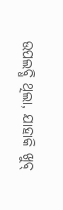ଉପଲବ୍ଧି ଥିଲା, ଯାହାକି ଖୁବ୍‌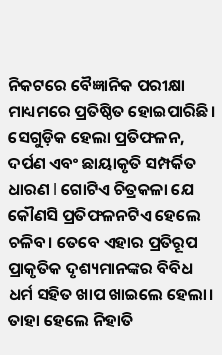ନିକଟରେ ବୈଜ୍ଞାନିକ ପରୀକ୍ଷା ମାଧ୍ୟମରେ ପ୍ରତିଷ୍ଠିତ ହୋଇପାରିଛି। ସେଗୁଡ଼ିକ ହେଲା ପ୍ରତିଫଳନ, ଦର୍ପଣ ଏବଂ ଛାୟାକୃତି ସମ୍ପର୍କିତ ଧାରଣ l ଗୋଟିଏ ଚିତ୍ରକଳା ଯେ କୌଣସି ପ୍ରତିଫଳନଟିଏ ହେଲେ ଚଳିବ। ତେବେ ଏହାର ପ୍ରତିରୂପ ପ୍ରାକୃତିକ ଦୃଶ୍ୟମାନଙ୍କର ବିବିଧ ଧର୍ମ ସହିତ ଖାପ ଖାଇଲେ ହେଲା। ତାହା ହେଲେ ନିହାତି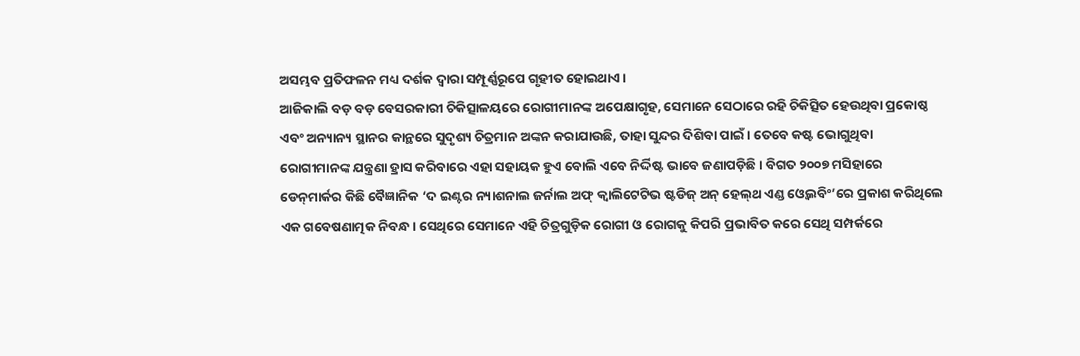ଅସମ୍ଭବ ପ୍ରତିଫଳନ ମଧ୍ୟ ଦର୍ଶକ ଦ୍ୱାରା ସମ୍ପୂର୍ଣ୍ଣରୂପେ ଗୃହୀତ ହୋଇଥାଏ।
ଆଜିକାଲି ବଡ଼ ବଡ଼ ବେସରକାରୀ ଚିକିତ୍ସାଳୟରେ ରୋଗୀମାନଙ୍କ ଅପେକ୍ଷାଗୃହ, ସେମାନେ ସେଠାରେ ରହି ଚିକିତ୍ସିତ ହେଉଥିବା ପ୍ରକୋଷ୍ଠ ଏବଂ ଅନ୍ୟାନ୍ୟ ସ୍ଥାନର କାନ୍ଥରେ ସୁଦୃଶ୍ୟ ଚିତ୍ରମାନ ଅଙ୍କନ କରାଯାଉଛି, ତାହା ସୁନ୍ଦର ଦିଶିବା ପାଇଁ। ତେବେ କଷ୍ଟ ଭୋଗୁଥିବା ରୋଗୀମାନଙ୍କ ଯନ୍ତ୍ରଣା ହ୍ରାସ କରିବାରେ ଏହା ସହାୟକ ହୁଏ ବୋଲି ଏବେ ନିର୍ଦ୍ଦିଷ୍ଟ ଭାବେ ଜଣାପଡ଼ିଛି। ବିଗତ ୨୦୦୭ ମସିହାରେ ଡେନ୍‌ମାର୍କର କିଛି ବୈଜ୍ଞାନିକ ‘ଦ ଇଣ୍ଟର ନ୍ୟାଶନାଲ ଜର୍ନାଲ ଅଫ୍‌ କ୍ୱାଲିଟେଟିଭ ଷ୍ଟଡିଜ୍‌ ଅନ୍‌ ହେଲ୍‌ଥ ଏଣ୍ଡ ଓ୍ବେଲବିଂ’ରେ ପ୍ରକାଶ କରିଥିଲେ ଏକ ଗବେଷଣାତ୍ମକ ନିବନ୍ଧ। ସେଥିରେ ସେମାନେ ଏହି ଚିତ୍ରଗୁଡ଼ିକ ରୋଗୀ ଓ ରୋଗକୁ କିପରି ପ୍ରଭାବିତ କରେ ସେଥି ସମ୍ପର୍କରେ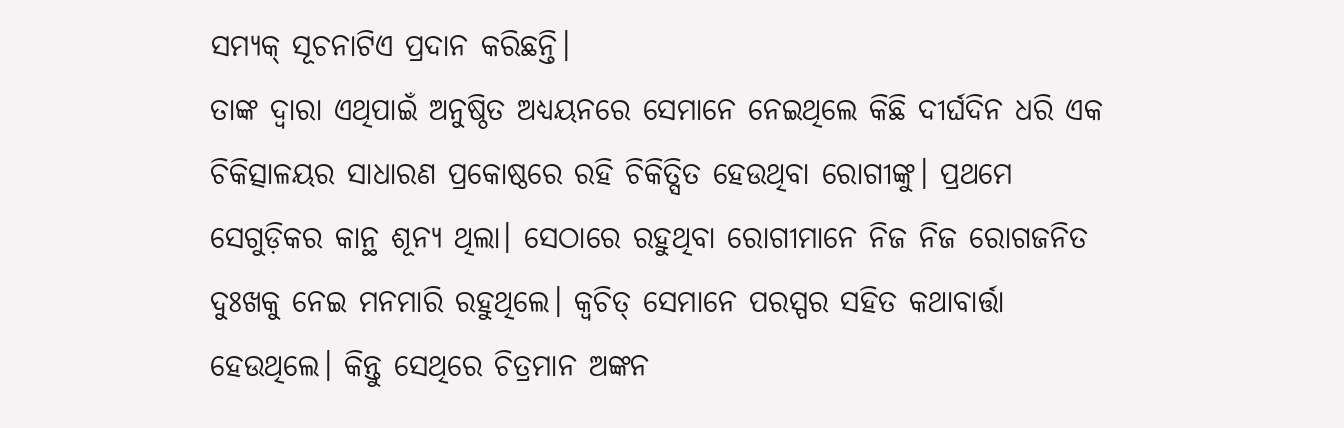ସମ୍ୟକ୍‌ ସୂଚନାଟିଏ ପ୍ରଦାନ କରିଛନ୍ତି।
ତାଙ୍କ ଦ୍ୱାରା ଏଥିପାଇଁ ଅନୁଷ୍ଠିତ ଅଧ୍ୟୟନରେ ସେମାନେ ନେଇଥିଲେ କିଛି ଦୀର୍ଘଦିନ ଧରି ଏକ ଚିକିତ୍ସାଳୟର ସାଧାରଣ ପ୍ରକୋଷ୍ଠରେ ରହି ଚିକିତ୍ସିତ ହେଉଥିବା ରୋଗୀଙ୍କୁ। ପ୍ରଥମେ ସେଗୁଡ଼ିକର କାନ୍ଥ ଶୂନ୍ୟ ଥିଲା। ସେଠାରେ ରହୁଥିବା ରୋଗୀମାନେ ନିଜ ନିଜ ରୋଗଜନିତ ଦୁଃଖକୁ ନେଇ ମନମାରି ରହୁଥିଲେ। କ୍ୱଚିତ୍‌ ସେମାନେ ପରସ୍ପର ସହିତ କଥାବାର୍ତ୍ତା ହେଉଥିଲେ। କିନ୍ତୁ ସେଥିରେ ଚିତ୍ରମାନ ଅଙ୍କନ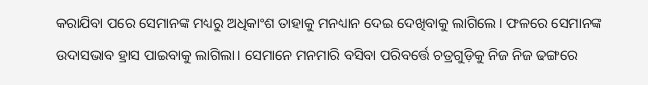କରାଯିବା ପରେ ସେମାନଙ୍କ ମଧ୍ୟରୁ ଅଧିକାଂଶ ତାହାକୁ ମନଧ୍ୟାନ ଦେଇ ଦେଖିବାକୁ ଲାଗିଲେ। ଫଳରେ ସେମାନଙ୍କ ଉଦାସଭାବ ହ୍ରାସ ପାଇବାକୁ ଲାଗିଲା। ସେମାନେ ମନମାରି ବସିବା ପରିବର୍ତ୍ତେ ଚତ୍ରଗୁଡ଼ିକୁ ନିଜ ନିଜ ଢଙ୍ଗରେ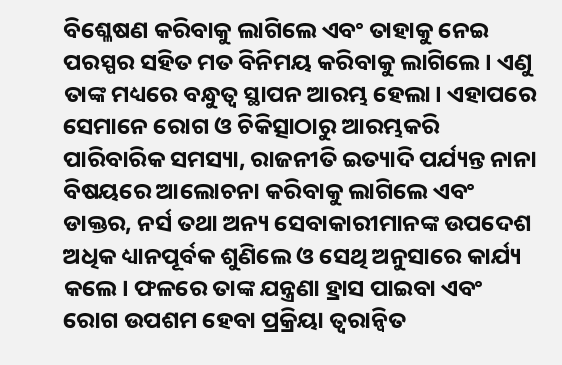ବିଶ୍ଳେଷଣ କରିବାକୁ ଲାଗିଲେ ଏବଂ ତାହାକୁ ନେଇ ପରସ୍ପର ସହିତ ମତ ବିନିମୟ କରିବାକୁ ଲାଗିଲେ। ଏଣୁ ତାଙ୍କ ମଧ୍ୟରେ ବନ୍ଧୁତ୍ୱ ସ୍ଥାପନ ଆରମ୍ଭ ହେଲା। ଏହାପରେ ସେମାନେ ରୋଗ ଓ ଚିକିତ୍ସାଠାରୁ ଆରମ୍ଭକରି ପାରିବାରିକ ସମସ୍ୟା, ରାଜନୀତି ଇତ୍ୟାଦି ପର୍ଯ୍ୟନ୍ତ ନାନା ବିଷୟରେ ଆଲୋଚନା କରିବାକୁ ଲାଗିଲେ ଏବଂ ଡାକ୍ତର, ନର୍ସ ତଥା ଅନ୍ୟ ସେବାକାରୀମାନଙ୍କ ଉପଦେଶ ଅଧିକ ଧ୍ୟାନପୂର୍ବକ ଶୁଣିଲେ ଓ ସେଥି ଅନୁସାରେ କାର୍ଯ୍ୟ କଲେ। ଫଳରେ ତାଙ୍କ ଯନ୍ତ୍ରଣା ହ୍ରାସ ପାଇବା ଏବଂ ରୋଗ ଉପଶମ ହେବା ପ୍ରକ୍ରିୟା ତ୍ୱରାନ୍ବିତ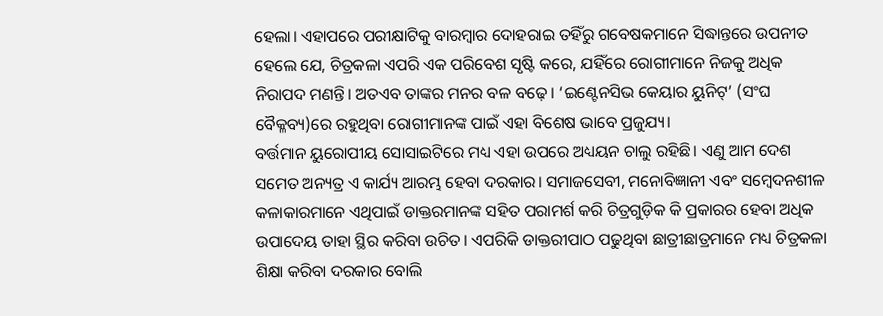ହେଲା। ଏହାପରେ ପରୀକ୍ଷାଟିକୁ ବାରମ୍ବାର ଦୋହରାଇ ତହିଁରୁ ଗବେଷକମାନେ ସିଦ୍ଧାନ୍ତରେ ଉପନୀତ ହେଲେ ଯେ, ଚିତ୍ରକଳା ଏପରି ଏକ ପରିବେଶ ସୃଷ୍ଟି କରେ, ଯହିଁରେ ରୋଗୀମାନେ ନିଜକୁ ଅଧିକ ନିରାପଦ ମଣନ୍ତି। ଅତଏବ ତାଙ୍କର ମନର ବଳ ବଢ଼େ। ‘ଇଣ୍ଟେନସିଭ କେୟାର ୟୁନିଟ୍‌’ (ସଂଘ ବୈକ୍ଳବ୍ୟ)ରେ ରହୁଥିବା ରୋଗୀମାନଙ୍କ ପାଇଁ ଏହା ବିଶେଷ ଭାବେ ପ୍ରଜୁଯ୍ୟ।
ବର୍ତ୍ତମାନ ୟୁରୋପୀୟ ସୋସାଇଟିରେ ମଧ୍ୟ ଏହା ଉପରେ ଅଧ୍ୟୟନ ଚାଲୁ ରହିଛି। ଏଣୁ ଆମ ଦେଶ ସମେତ ଅନ୍ୟତ୍ର ଏ କାର୍ଯ୍ୟ ଆରମ୍ଭ ହେବା ଦରକାର। ସମାଜସେବୀ, ମନୋବିଜ୍ଞାନୀ ଏବଂ ସମ୍ବେଦନଶୀଳ କଳାକାରମାନେ ଏଥିପାଇଁ ଡାକ୍ତରମାନଙ୍କ ସହିତ ପରାମର୍ଶ କରି ଚିତ୍ରଗୁଡ଼ିକ କି ପ୍ରକାରର ହେବା ଅଧିକ ଉପାଦେୟ ତାହା ସ୍ଥିର କରିବା ଉଚିତ। ଏପରିକି ଡାକ୍ତରୀପାଠ ପଢୁଥିବା ଛାତ୍ରୀଛାତ୍ରମାନେ ମଧ୍ୟ ଚିତ୍ରକଳା ଶିକ୍ଷା କରିବା ଦରକାର ବୋଲି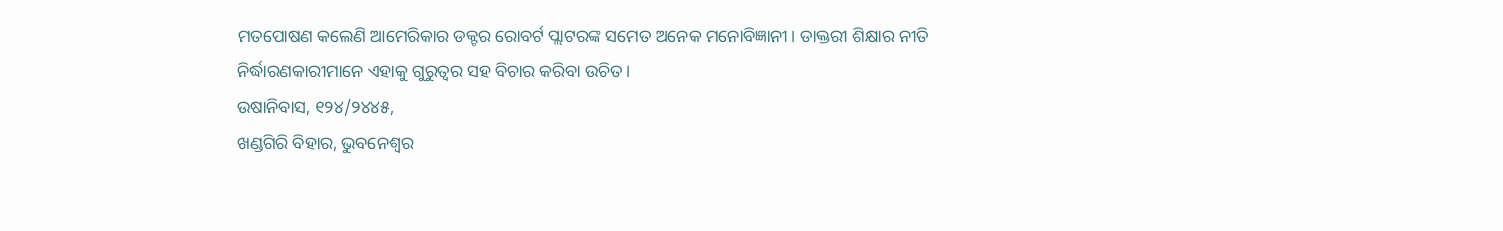ମତପୋଷଣ କଲେଣି ଆମେରିକାର ଡକ୍ଟର ରୋବର୍ଟ ପ୍ଲାଟରଙ୍କ ସମେତ ଅନେକ ମନୋବିଜ୍ଞାନୀ। ଡାକ୍ତରୀ ଶିକ୍ଷାର ନୀତି ନିର୍ଦ୍ଧାରଣକାରୀମାନେ ଏହାକୁ ଗୁରୁତ୍ୱର ସହ ବିଚାର କରିବା ଉଚିତ।
ଉଷାନିବାସ, ୧୨୪/୨୪୪୫,
ଖଣ୍ଡଗିରି ବିହାର, ଭୁବନେଶ୍ୱର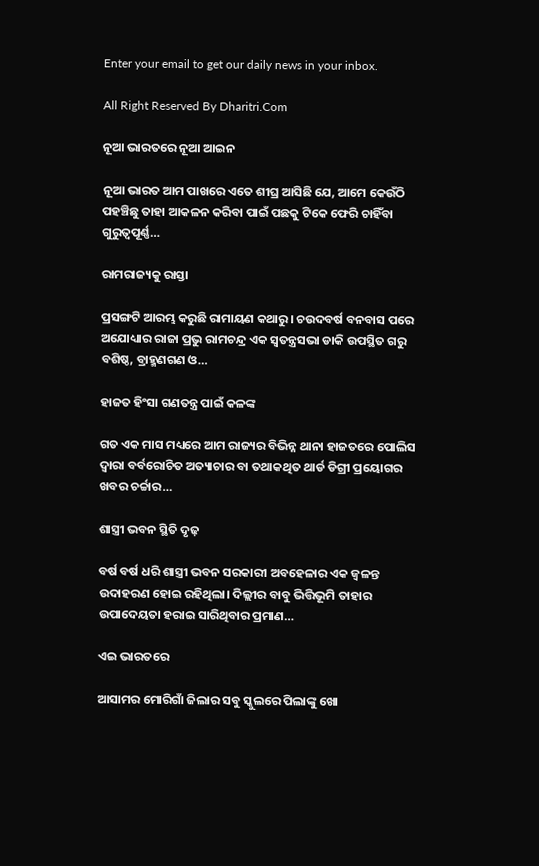Enter your email to get our daily news in your inbox.

All Right Reserved By Dharitri.Com

ନୂଆ ଭାରତରେ ନୂଆ ଆଇନ

ନୂଆ ଭାରତ ଆମ ପାଖରେ ଏତେ ଶୀଘ୍ର ଆସିଛି ଯେ, ଆମେ କେଉଁଠି ପହଞ୍ଚିଛୁ ତାହା ଆକଳନ କରିବା ପାଇଁ ପଛକୁ ଟିକେ ଫେରି ଚାହିଁବା ଗୁରୁତ୍ୱପୂର୍ଣ୍ଣ…

ରାମରାଜ୍ୟକୁ ରାସ୍ତା

ପ୍ରସଙ୍ଗଟି ଆରମ୍ଭ କରୁଛି ରାମାୟଣ କଥାରୁ। ଚଉଦବର୍ଷ ବନବାସ ପରେ ଅଯୋଧ୍ୟାର ରାଜା ପ୍ରଭୁ ରାମଚନ୍ଦ୍ର ଏକ ସ୍ବତନ୍ତ୍ରସଭା ଡାକି ଉପସ୍ଥିତ ଗରୁ ବଶିଷ୍ଠ, ବ୍ରାହ୍ମଣଗଣ ଓ…

ହାଜତ ହିଂସା ଗଣତନ୍ତ୍ର ପାଇଁ କଳଙ୍କ

ଗତ ଏକ ମାସ ମଧ୍ୟରେ ଆମ ରାଜ୍ୟର ବିଭିନ୍ନ ଥାନା ହାଜତରେ ପୋଲିସ ଦ୍ୱାରା ବର୍ବରୋଚିତ ଅତ୍ୟାଚାର ବା ତଥାକଥିତ ଥାର୍ଡ ଡିଗ୍ରୀ ପ୍ରୟୋଗର ଖବର ଚର୍ଚ୍ଚାର…

ଶାସ୍ତ୍ରୀ ଭବନ ସ୍ଥିତି ଦୃଢ଼

ବର୍ଷ ବର୍ଷ ଧରି ଶାସ୍ତ୍ରୀ ଭବନ ସରକାରୀ ଅବହେଳାର ଏକ ଜ୍ୱଳନ୍ତ ଉଦାହରଣ ହୋଇ ରହିଥିଲା। ଦିଲ୍ଲୀର ବାବୁ ଭିତ୍ତିଭୂମି ତାହାର ଉପାଦେୟତା ହରାଇ ସାରିଥିବାର ପ୍ରମାଣ…

ଏଇ ଭାରତରେ

ଆସାମର ମୋରିଗାଁ ଜିଲାର ସବୁ ସ୍କୁଲରେ ପିଲାଙ୍କୁ ଖୋ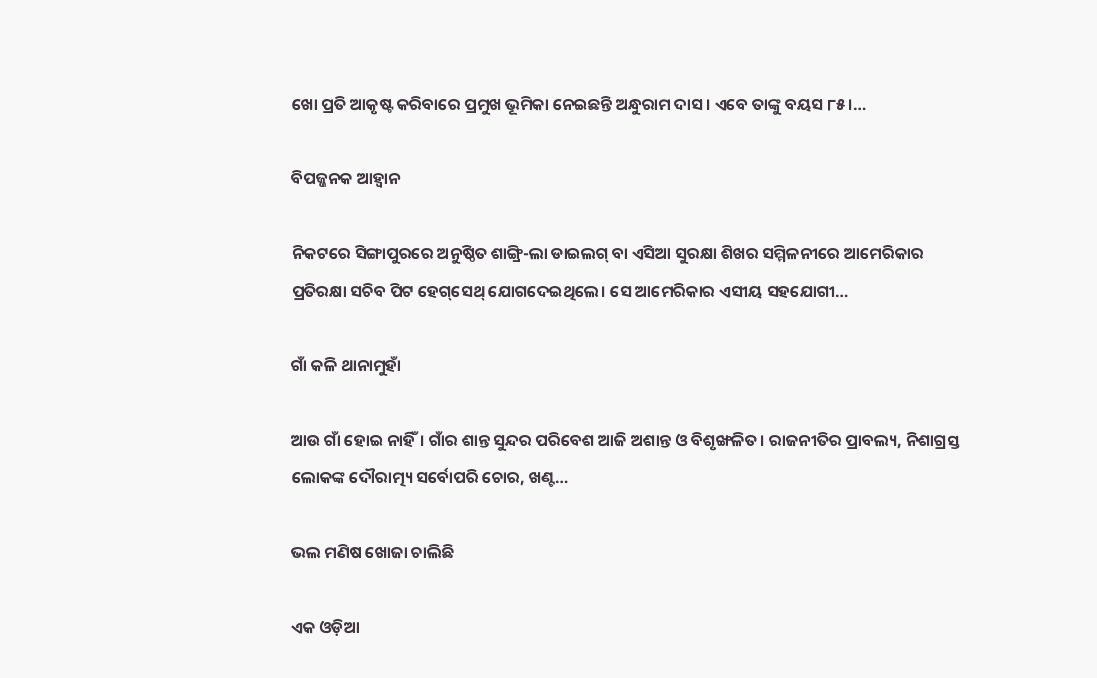ଖୋ ପ୍ରତି ଆକୃଷ୍ଟ କରିବାରେ ପ୍ରମୁଖ ଭୂମିକା ନେଇଛନ୍ତି ଅନ୍ଧୁରାମ ଦାସ। ଏବେ ତାଙ୍କୁ ବୟସ ୮୫।…

ବିପଜ୍ଜନକ ଆହ୍ବାନ

ନିକଟରେ ସିଙ୍ଗାପୁରରେ ଅନୁଷ୍ଠିତ ଶାଙ୍ଗ୍ରି-ଲା ଡାଇଲଗ୍‌ ବା ଏସିଆ ସୁରକ୍ଷା ଶିଖର ସମ୍ମିଳନୀରେ ଆମେରିକାର ପ୍ରତିରକ୍ଷା ସଚିବ ପିଟ ହେଗ୍‌ସେଥ୍‌ ଯୋଗଦେଇଥିଲେ। ସେ ଆମେରିକାର ଏସୀୟ ସହଯୋଗୀ…

ଗାଁ କଳି ଥାନାମୁହାଁ

ଆଉ ଗାଁ ହୋଇ ନାହିଁ। ଗାଁର ଶାନ୍ତ ସୁନ୍ଦର ପରିବେଶ ଆଜି ଅଶାନ୍ତ ଓ ବିଶୃଙ୍ଖଳିତ। ରାଜନୀତିର ପ୍ରାବଲ୍ୟ, ନିଶାଗ୍ରସ୍ତ ଲୋକଙ୍କ ଦୌରାତ୍ମ୍ୟ ସର୍ବୋପରି ଚୋର, ଖଣ୍ଟ…

ଭଲ ମଣିଷ ଖୋଜା ଚାଲିଛି

ଏକ ଓଡ଼ିଆ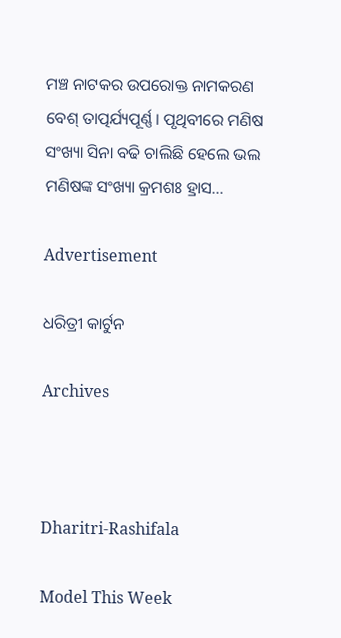ମଞ୍ଚ ନାଟକର ଉପରୋକ୍ତ ନାମକରଣ ବେଶ୍‌ ତାତ୍ପର୍ଯ୍ୟପୂର୍ଣ୍ଣ। ପୃଥିବୀରେ ମଣିଷ ସଂଖ୍ୟା ସିନା ବଢି ଚାଲିଛି ହେଲେ ଭଲ ମଣିଷଙ୍କ ସଂଖ୍ୟା କ୍ରମଶଃ ହ୍ରାସ…

Advertisement

ଧରିତ୍ରୀ କାର୍ଟୁନ

Archives



Dharitri-Rashifala

Model This Week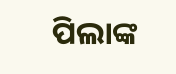ପିଲାଙ୍କ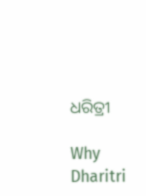ଧରିତ୍ରୀ

Why Dharitri